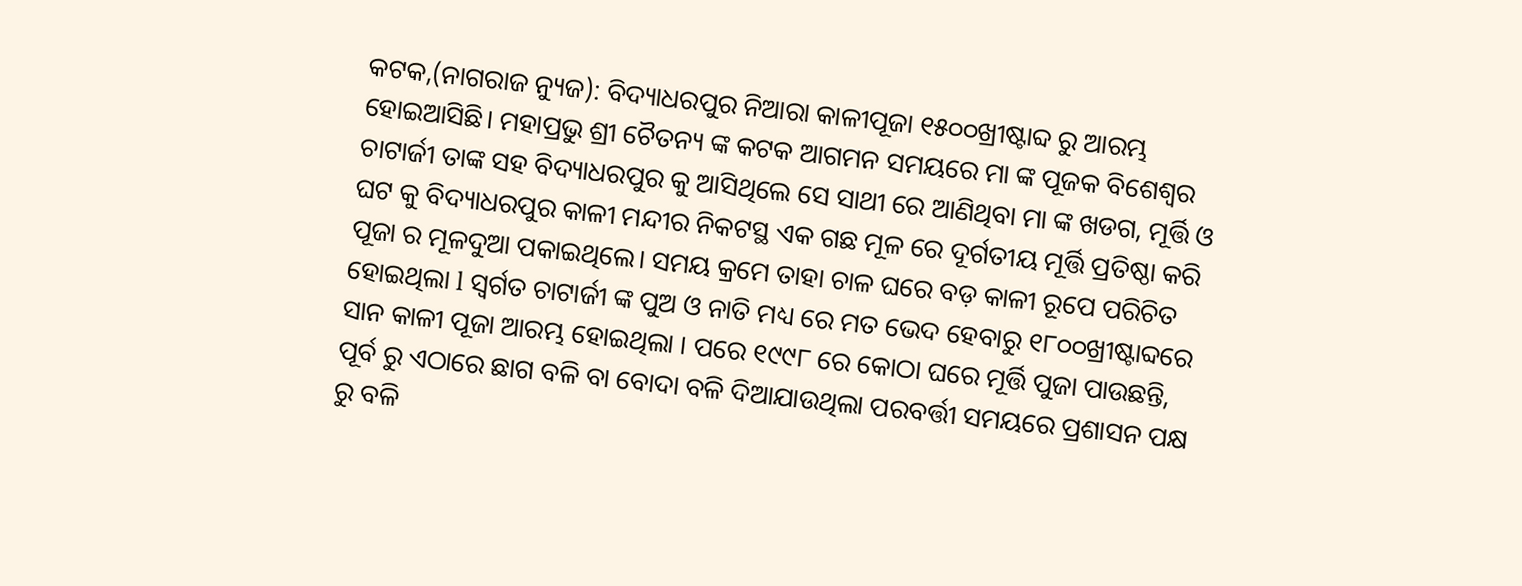କଟକ,(ନାଗରାଜ ନ୍ୟୁଜ): ବିଦ୍ୟାଧରପୁର ନିଆରା କାଳୀପୂଜା ୧୫୦୦ଖ୍ରୀଷ୍ଟାବ୍ଦ ରୁ ଆରମ୍ଭ ହୋଇଆସିଛି। ମହାପ୍ରଭୁ ଶ୍ରୀ ଚୈତନ୍ୟ ଙ୍କ କଟକ ଆଗମନ ସମୟରେ ମା ଙ୍କ ପୂଜକ ବିଶେଶ୍ୱର ଚାଟାର୍ଜୀ ତାଙ୍କ ସହ ବିଦ୍ୟାଧରପୁର କୁ ଆସିଥିଲେ ସେ ସାଥୀ ରେ ଆଣିଥିବା ମା ଙ୍କ ଖଡଗ, ମୂର୍ତ୍ତି ଓ ଘଟ କୁ ବିଦ୍ୟାଧରପୁର କାଳୀ ମନ୍ଦୀର ନିକଟସ୍ଥ ଏକ ଗଛ ମୂଳ ରେ ଦୂର୍ଗତୀୟ ମୂର୍ତ୍ତି ପ୍ରତିଷ୍ଠା କରି ପୂଜା ର ମୂଳଦୁଆ ପକାଇଥିଲେ। ସମୟ କ୍ରମେ ତାହା ଚାଳ ଘରେ ବଡ଼ କାଳୀ ରୂପେ ପରିଚିତ ହୋଇଥିଲା l ସ୍ବର୍ଗତ ଚାଟାର୍ଜୀ ଙ୍କ ପୁଅ ଓ ନାତି ମଧ୍ୟ ରେ ମତ ଭେଦ ହେବାରୁ ୧୮୦୦ଖ୍ରୀଷ୍ଟାବ୍ଦରେ ସାନ କାଳୀ ପୂଜା ଆରମ୍ଭ ହୋଇଥିଲା । ପରେ ୧୯୯୮ ରେ କୋଠା ଘରେ ମୂର୍ତ୍ତି ପୁଜା ପାଉଛନ୍ତି, ପୂର୍ବ ରୁ ଏଠାରେ ଛାଗ ବଳି ବା ବୋଦା ବଳି ଦିଆଯାଉଥିଲା ପରବର୍ତ୍ତୀ ସମୟରେ ପ୍ରଶାସନ ପକ୍ଷ ରୁ ବଳି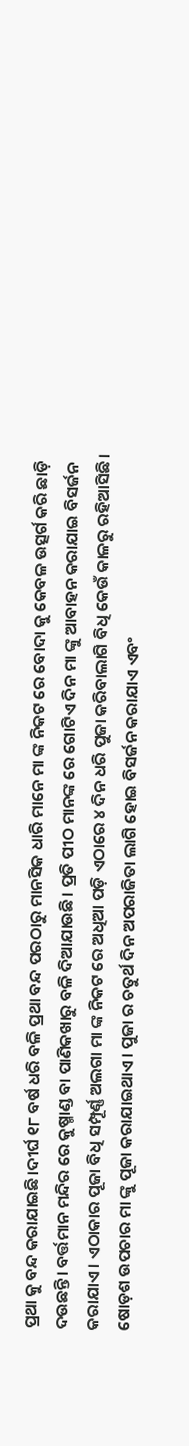ପ୍ରଥା କୁ ବନ୍ଦ କରାଯାଇଛି।ଦୀର୍ଘ ୧୮ ବର୍ଷ ଧରି ବଳି ପ୍ରଥା ବନ୍ଦ ପରଠାରୁ ମାନସିକ ଧାରି ମାନେ ମା ଙ୍କ ନିକଟ ରେ ବୋଦା କୁ କେବଳ ଉତ୍ସର୍ଗ କରି ଛାଡ଼ି ଦଉଛନ୍ତି। ବର୍ତ୍ତମାନ ମନ୍ଦିର ରେ କୁଷ୍ମାଣ୍ଡ ବା ପାଣିକଖାରୁ ବଳି ଦିଆଯାଉଛି। ପ୍ରତି ପୀଠ ମାନଙ୍କ ରେ ଗୋଟିଏ ଦିନ ମା ଙ୍କୁ ଆବାହନ କରାଯାଇ ବିସର୍ଜନ କରାଯାଏ। ଏଠାକାର ପୂଜା ବିଧି ସମ୍ପୂର୍ଣ୍ଣ ଅଲଗା ମା ଙ୍କ ନିକଟ ରେ ଅଧିଆ ପଡ଼ି ଏଠାରେ ୪ ଦିନ ଧରି ପୁଜା କରିବାଲାଗି ବିଧି କେଉଁ କାଳରୁ ରହିଆସିଛି। ଷୋଡ଼ଶ ଉପଚାର ମା ଙ୍କୁ ପୂଜା କରାଯାଇଥାଏ। ପୁଜା ର ଚତୁର୍ଥ ଦିନ ଅପରାଜିତା ଲାଗି ହୋଇ ବିସର୍ଜନ କରାଯାଏ ଏବଂ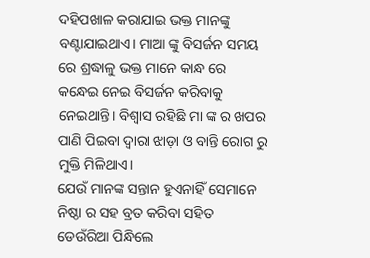ଦହିପଖାଳ କରାଯାଇ ଭକ୍ତ ମାନଙ୍କୁ ବଣ୍ଟାଯାଇଥାଏ। ମାଆ ଙ୍କୁ ବିସର୍ଜନ ସମୟ ରେ ଶ୍ରଦ୍ଧାଳୁ ଭକ୍ତ ମାନେ କାନ୍ଧ ରେ କନ୍ଧେଇ ନେଇ ବିସର୍ଜନ କରିବାକୁ ନେଇଥାନ୍ତି। ବିଶ୍ୱାସ ରହିଛି ମା ଙ୍କ ର ଖପର ପାଣି ପିଇବା ଦ୍ଵାରା ଝାଡ଼ା ଓ ବାନ୍ତି ରୋଗ ରୁ ମୁକ୍ତି ମିଳିଥାଏ।
ଯେଉଁ ମାନଙ୍କ ସନ୍ତାନ ହୁଏନାହିଁ ସେମାନେ ନିଷ୍ଠା ର ସହ ବ୍ରତ କରିବା ସହିତ ଡେଉଁରିଆ ପିନ୍ଧିଲେ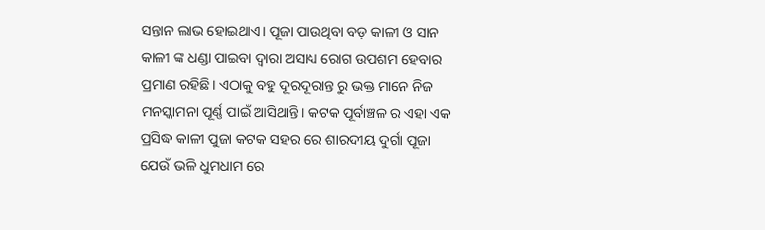ସନ୍ତାନ ଲାଭ ହୋଇଥାଏ। ପୂଜା ପାଉଥିବା ବଡ଼ କାଳୀ ଓ ସାନ କାଳୀ ଙ୍କ ଧଣ୍ଡା ପାଇବା ଦ୍ଵାରା ଅସାଧ୍ୟ ରୋଗ ଉପଶମ ହେବାର ପ୍ରମାଣ ରହିଛି। ଏଠାକୁ ବହୁ ଦୂରଦୂରାନ୍ତ ରୁ ଭକ୍ତ ମାନେ ନିଜ ମନସ୍କାମନା ପୂର୍ଣ୍ଣ ପାଇଁ ଆସିଥାନ୍ତି। କଟକ ପୂର୍ବାଞ୍ଚଳ ର ଏହା ଏକ ପ୍ରସିଦ୍ଧ କାଳୀ ପୁଜା କଟକ ସହର ରେ ଶାରଦୀୟ ଦୁର୍ଗା ପୂଜା ଯେଉଁ ଭଳି ଧୁମଧାମ ରେ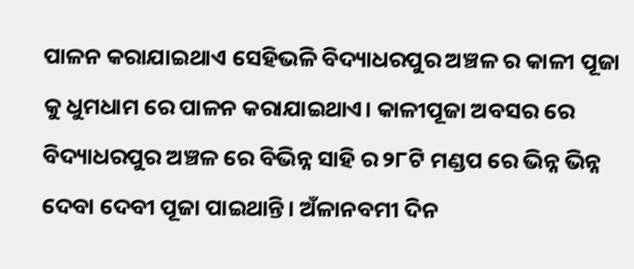ପାଳନ କରାଯାଇଥାଏ ସେହିଭଳି ବିଦ୍ୟାଧରପୁର ଅଞ୍ଚଳ ର କାଳୀ ପୂଜା କୁ ଧୁମଧାମ ରେ ପାଳନ କରାଯାଇଥାଏ। କାଳୀପୂଜା ଅବସର ରେ ବିଦ୍ୟାଧରପୁର ଅଞ୍ଚଳ ରେ ବିଭିନ୍ନ ସାହି ର ୨୮ଟି ମଣ୍ଡପ ରେ ଭିନ୍ନ ଭିନ୍ନ ଦେବା ଦେବୀ ପୂଜା ପାଇଥାନ୍ତି। ଅଁଳାନବମୀ ଦିନ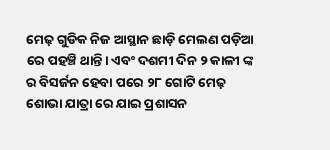ମେଢ଼ ଗୁଡିକ ନିଜ ଆସ୍ଥାନ ଛାଡ଼ି ମେଲଣ ପଡ଼ିଆ ରେ ପହଞ୍ଚି ଥାନ୍ତି। ଏବଂ ଦଶମୀ ଦିନ ୨ କାଳୀ ଙ୍କ ର ବିସର୍ଜନ ହେବା ପରେ ୨୮ ଗୋଟି ମେଢ଼ ଶୋଭା ଯାତ୍ରା ରେ ଯାଇ ପ୍ରଶାସନ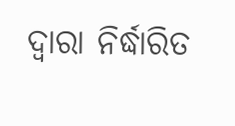ଦ୍ଵାରା ନିର୍ଦ୍ଧାରିତ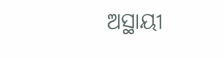ଅସ୍ଥାୟୀ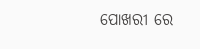ପୋଖରୀ ରେ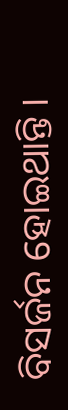ବିସର୍ଜନ ହୋଇଥାନ୍ତି ।